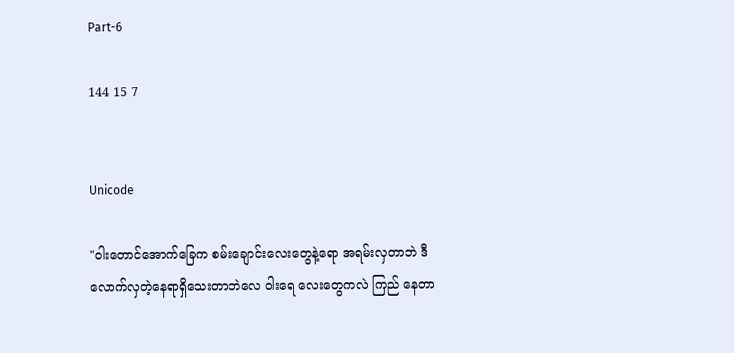Part-6

144 15 7


Unicode

"ဝါးတောင်အောက်ခြေက စမ်းချောင်းလေးတွေနဲ့ရော အရမ်းလှတာဘဲ ဒီလောက်လှတဲ့နေရာရှိသေးတာဘဲလေ ဝါးရေ လေးတွေကလဲ ကြည် နေတာ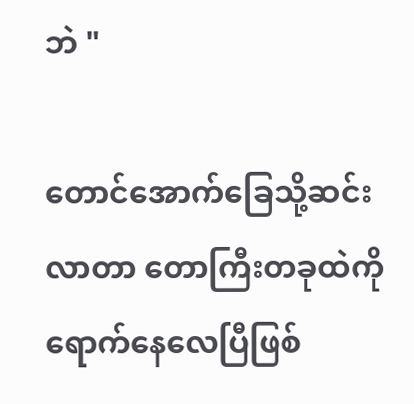ဘဲ "

တောင်အောက်ခြေသို့ဆင်းလာတာ တောကြီးတခုထဲကိုရောက်နေလေပြီဖြစ်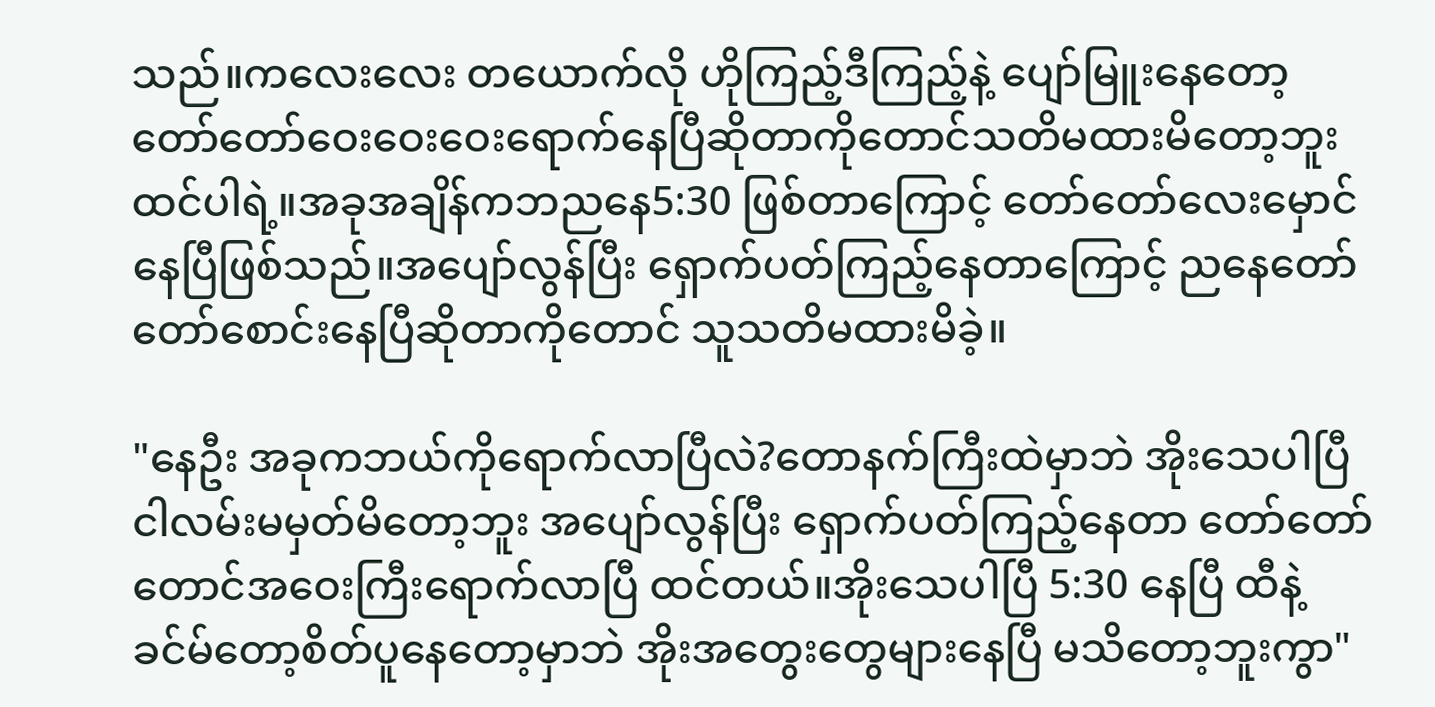သည်။ကလေးလေး တယောက်လို ဟိုကြည့်ဒီကြည့်နဲ့ ပျော်မြူးနေတော့ တော်တော်ဝေးဝေးဝေးရောက်နေပြီဆိုတာကိုတောင်သတိမထားမိတော့ဘူးထင်ပါရဲ့။အခုအချိန်ကဘညနေ5:30 ဖြစ်တာကြောင့် တော်တော်လေးမှောင်နေပြီဖြစ်သည်။အပျော်လွန်ပြီး ရှောက်ပတ်ကြည့်နေတာကြောင့် ညနေတော်တော်စောင်းနေပြီဆိုတာကိုတောင် သူသတိမထားမိခဲ့။

"နေဦး အခုကဘယ်ကိုရောက်လာပြီလဲ?တောနက်ကြီးထဲမှာဘဲ အိုးသေပါပြီ ငါလမ်းမမှတ်မိတော့ဘူး အပျော်လွန်ပြီး ရှောက်ပတ်ကြည့်နေတာ တော်တော်တောင်အဝေးကြီးရောက်လာပြီ ထင်တယ်။အိုးသေပါပြီ 5:30 နေပြီ ထီနဲ့ခင်မ်တော့စိတ်ပူနေတော့မှာဘဲ အိုးအတွေးတွေများနေပြီ မသိတော့ဘူးကွာ"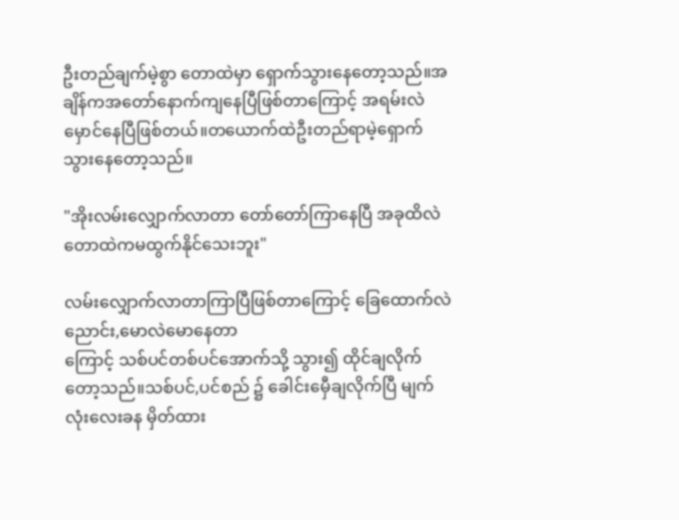ဦးတည်ချက်မဲ့စွာ တောထဲမှာ ရှောက်သွားနေတော့သည်။အချိန်ကအတော်နောက်ကျနေပြီဖြစ်တာကြောင့် အရမ်းလဲမှောင်နေပြီဖြစ်တယ်။တယောက်ထဲဦးတည်ရာမဲ့ရှောက်သွားနေတော့သည်။

"အိုးလမ်းလျှောက်လာတာ တော်တော်ကြာနေပြီ အခုထိလဲ တောထဲကမထွက်နိုင်သေးဘူး"

လမ်းလျှောက်လာတာကြာပြီဖြစ်တာကြောင့် ခြေထောက်လဲညောင်း,မောလဲမောနေတာ
ကြောင့် သစ်ပင်တစ်ပင်အောက်သို့ သွား၍ ထိုင်ချလိုက်တော့သည်။သစ်ပင်,ပင်စည် ၌ ခေါင်းမှေီချလိုက်ပြီ မျက်လုံးလေးခန မှိတ်ထား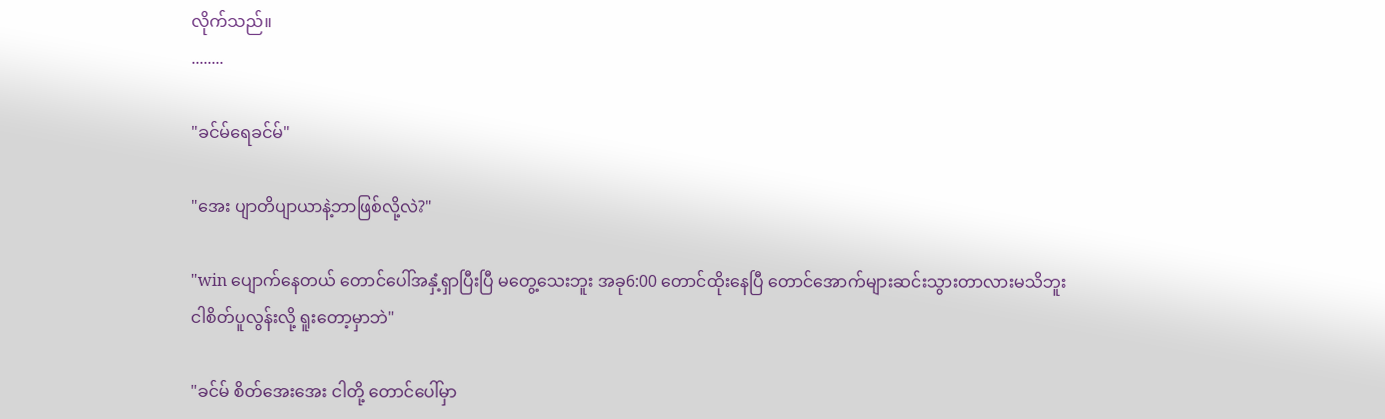လိုက်သည်။
........

"ခင်မ်ရေခင်မ်"

"အေး ပျာတိပျာယာနဲ့ဘာဖြစ်လို့လဲ?"

"win ပျောက်နေတယ် တောင်ပေါ်အနှံ့ရှာပြီးပြီ မတွေ့သေးဘူး အခု6:00 တောင်ထိုးနေပြီ တောင်အောက်များဆင်းသွားတာလားမသိဘူး ငါစိတ်ပူလွန်းလို့ ရူးတော့မှာဘဲ"

"ခင်မ် စိတ်အေးအေး ငါတို့ တောင်ပေါ်မှာ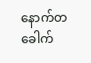နောက်တခေါက်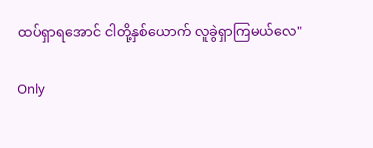ထပ်ရှာရအောင် ငါတို့နှစ်ယောက် လူခွဲရှာကြမယ်လေ"

Only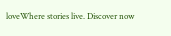loveWhere stories live. Discover now